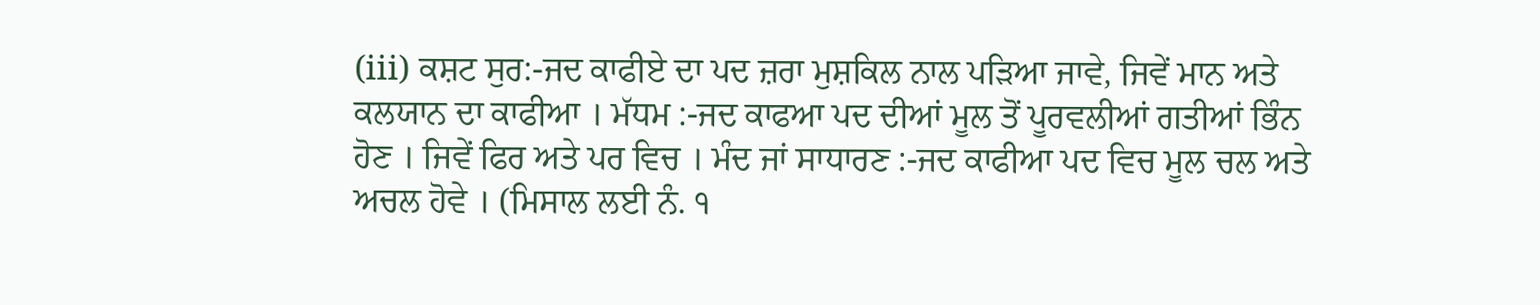(iii) ਕਸ਼ਟ ਸੁਰ:-ਜਦ ਕਾਫੀਏ ਦਾ ਪਦ ਜ਼ਰਾ ਮੁਸ਼ਕਿਲ ਨਾਲ ਪੜਿਆ ਜਾਵੇ, ਜਿਵੇਂ ਮਾਨ ਅਤੇ ਕਲਯਾਨ ਦਾ ਕਾਫੀਆ । ਮੱਧਮ :-ਜਦ ਕਾਫਆ ਪਦ ਦੀਆਂ ਮੂਲ ਤੋਂ ਪੂਰਵਲੀਆਂ ਗਤੀਆਂ ਭਿੰਨ ਹੋਣ । ਜਿਵੇਂ ਫਿਰ ਅਤੇ ਪਰ ਵਿਚ । ਮੰਦ ਜਾਂ ਸਾਧਾਰਣ :-ਜਦ ਕਾਫੀਆ ਪਦ ਵਿਚ ਮੂਲ ਚਲ ਅਤੇ ਅਚਲ ਹੋਵੇ । (ਮਿਸਾਲ ਲਈ ਨੰ. ੧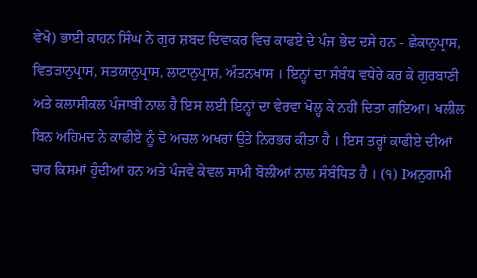ਵੇਖੋ) ਭਾਈ ਕਾਹਨ ਸਿੰਘ ਨੇ ਗੁਰ ਸ਼ਬਦ ਦਿਵਾਕਰ ਵਿਚ ਕਾਫਏ ਦੇ ਪੰਜ ਭੇਦ ਦਸੇ ਹਨ - ਛੇਕਾਨੁਪ੍ਰਾਸ, ਵਿਤੜਾਨੁਪ੍ਰਾਸ, ਸਤਯਾਨੁਪ੍ਰਾਸ, ਲਾਟਾਨੁਪ੍ਰਾਸ਼, ਅੰਤਨਖਾਸ । ਇਨ੍ਹਾਂ ਦਾ ਸੰਬੰਧ ਵਧੇਰੇ ਕਰ ਕੇ ਗੁਰਬਾਣੀ ਅਤੇ ਕਲਾਸੀਕਲ ਪੰਜਾਬੀ ਨਾਲ ਹੈ ਇਸ ਲਈ ਇਨ੍ਹਾਂ ਦਾ ਵੇਰਵਾ ਖੋਲ੍ਹ ਕੇ ਨਹੀਂ ਦਿਤਾ ਗਇਆ। ਖਲੀਲ ਬਿਨ ਅਹਿਮਦ ਨੇ ਕਾਫੀਏ ਨੂੰ ਦੋ ਅਚਲ ਅਖਰਾਂ ਉਤੇ ਨਿਰਭਰ ਕੀਤਾ ਹੈ । ਇਸ ਤਰ੍ਹਾਂ ਕਾਫੀਏ ਦੀਆਂ ਚਾਰ ਕਿਸਮਾਂ ਹੁੰਦੀਆਂ ਹਨ ਅਤੇ ਪੰਜਵੇ ਕੇਵਲ ਸਾਮੀ ਬੋਲੀਆਂ ਨਾਲ ਸੰਬੰਧਿਤ ਹੈ । (੧) Iਅਨੁਗਾਮੀ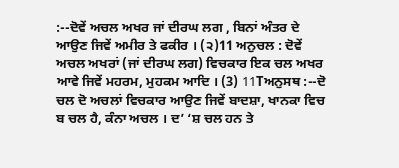:--ਦੋਵੇਂ ਅਚਲ ਅਖਰ ਜਾਂ ਦੀਰਘ ਲਗ , ਬਿਨਾਂ ਅੰਤਰ ਦੇ ਆਉਣ ਜਿਵੇਂ ਅਮੀਰ ਤੇ ਫਕੀਰ । (੨)11 ਅਨੁਚਲ : ਦੋਵੇਂ ਅਚਲ ਅਖਰਾਂ (ਜਾਂ ਦੀਰਘ ਲਗ) ਵਿਚਕਾਰ ਇਕ ਚਲ ਅਖਰ ਆਵੇ ਜਿਵੇਂ ਮਹਰਮ, ਮੁਹਕਮ ਆਦਿ । (3) 11Tਅਨੁਸਥ :--ਦੋ ਚਲ ਦੋ ਅਚਲਾਂ ਵਿਚਕਾਰ ਆਉਣ ਜਿਵੇਂ ਬਾਦਸ਼ਾ, ਖਾਨਕਾ ਵਿਚ ਬ ਚਲ ਹੈ, ਕੰਨਾ ਅਚਲ । ਦ’ ‘ਸ਼ ਚਲ ਹਨ ਤੇ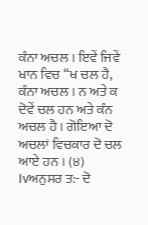ਕੰਨਾ ਅਚਲ । ਇਵੇਂ ਜਿਵੇਂ ਖਾਨ ਵਿਚ “ਖ ਚਲ ਹੈ, ਕੰਨਾ ਅਚਲ । ਨ ਅਤੇ ਕ ਦੋਵੇਂ ਚਲ ਹਨ ਅਤੇ ਕੰਨ ਅਚਲ ਹੈ । ਗੋਇਆ ਦੋ ਅਚਲਾਂ ਵਿਚਕਾਰ ਦੋ ਚਲ ਆਏ ਹਨ । (੪) Ivਅਨੁਸਰ ਤ:- ਦੋ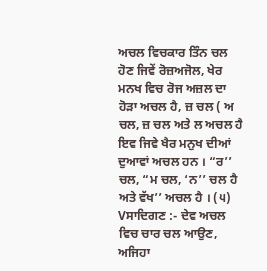ਅਚਲ ਵਿਚਕਾਰ ਤਿੰਨ ਚਲ ਹੋਣ ਜਿਵੇਂ ਰੋਜ਼ਅਜੋਲ, ਖੇਰ ਮਨਖ ਵਿਚ ਰੋਜ ਅਜ਼ਲ ਦਾ ਹੋੜਾ ਅਚਲ ਹੈ, ਜ਼ ਚਲ ( ਅ ਚਲ, ਜ਼ ਚਲ ਅਤੇ ਲ ਅਚਲ ਹੈ ਇਵ ਜਿਵੇ ਖੈਰ ਮਨੁਖ ਦੀਆਂ ਦੁਆਵਾਂ ਅਚਲ ਹਨ । “ਰ’’ ਚਲ, “ਮ ਚਲ, ‘ਨ’’ ਚਲ ਹੈ ਅਤੇ ਵੱਖ’’ ਅਚਲ ਹੈ । (੫) Vਸਾਦਿਗਣ :- ਦੇਵ ਅਚਲ ਵਿਚ ਚਾਰ ਚਲ ਆਉਣ, ਅਜਿਹਾ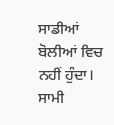ਸਾਡੀਆਂ ਬੋਲੀਆਂ ਵਿਚ ਨਹੀਂ ਹੁੰਦਾ। ਸਾਮੀ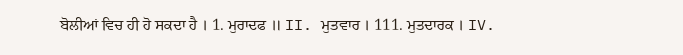ਬੋਲੀਆਂ ਵਿਚ ਹੀ ਹੋ ਸਕਦਾ ਹੈ । 1. ਮੁਰਾਦਫ ॥ II. ਮੁਤਵਾਰ । 111. ਮੁਤਦਾਰਕ । IV.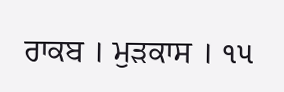ਰਾਕਬ । ਮੁੜਕਾਸ । ૧૫